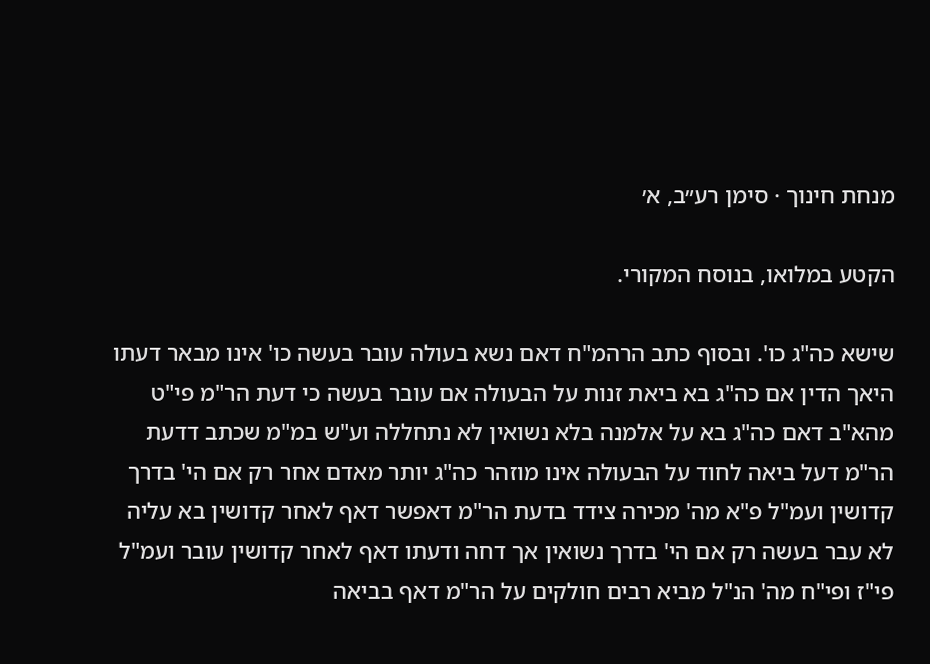מנחת חינוך · סימן רע״ב, א׳

הקטע במלואו, בנוסח המקורי.

שישא כה"ג כו'. ובסוף כתב הרהמ"ח דאם נשא בעולה עובר בעשה כו' אינו מבאר דעתו היאך הדין אם כה"ג בא ביאת זנות על הבעולה אם עובר בעשה כי דעת הר"מ פי"ט מהא"ב דאם כה"ג בא על אלמנה בלא נשואין לא נתחללה וע"ש במ"מ שכתב דדעת הר"מ דעל ביאה לחוד על הבעולה אינו מוזהר כה"ג יותר מאדם אחר רק אם הי' בדרך קדושין ועמ"ל פ"א מה' מכירה צידד בדעת הר"מ דאפשר דאף לאחר קדושין בא עליה לא עבר בעשה רק אם הי' בדרך נשואין אך דחה ודעתו דאף לאחר קדושין עובר ועמ"ל פי"ז ופי"ח מה' הנ"ל מביא רבים חולקים על הר"מ דאף בביאה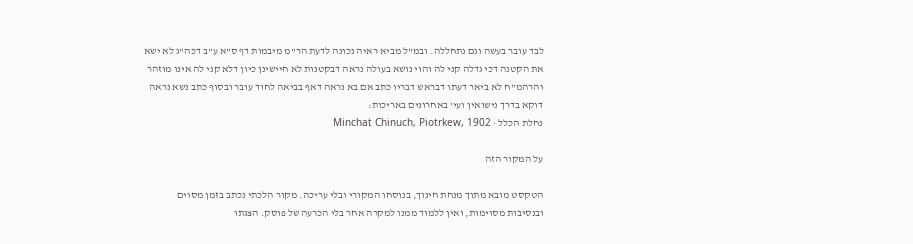לבד עובר בעשה וגם נתחללה. ובמ"ל מביא ראיה נכונה לדעת הר"מ מיבמות דף ס"א ע"ב דכה"ג לא ישא את הקטנה דכי גדלה קני לה והוי נושא בעולה נראה דבקטנות לא חיישינן כיון דלא קני לה אינו מוזהר והרהמ"ח לא ביאר דעתו דבראש דבריו כתב אם בא נראה דאף בביאה לחוד עובר ובסוף כתב נשא נראה דוקא בדרך נישואין ועי' באחרונים באריכות:
נחלת הכלל · Minchat Chinuch, Piotrkew, 1902

על המקור הזה

הטקסט מובא מתוך מנחת חינוך, בנוסחו המקורי ובלי עריכה. מקור הלכתי נכתב בזמן מסוים ובנסיבות מסוימות, ואין ללמוד ממנו למקרה אחר בלי הכרעה של פוסק. הצגתו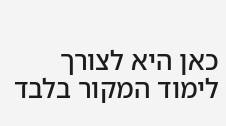כאן היא לצורך לימוד המקור בלבד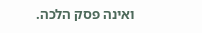ואינה פסק הלכה.